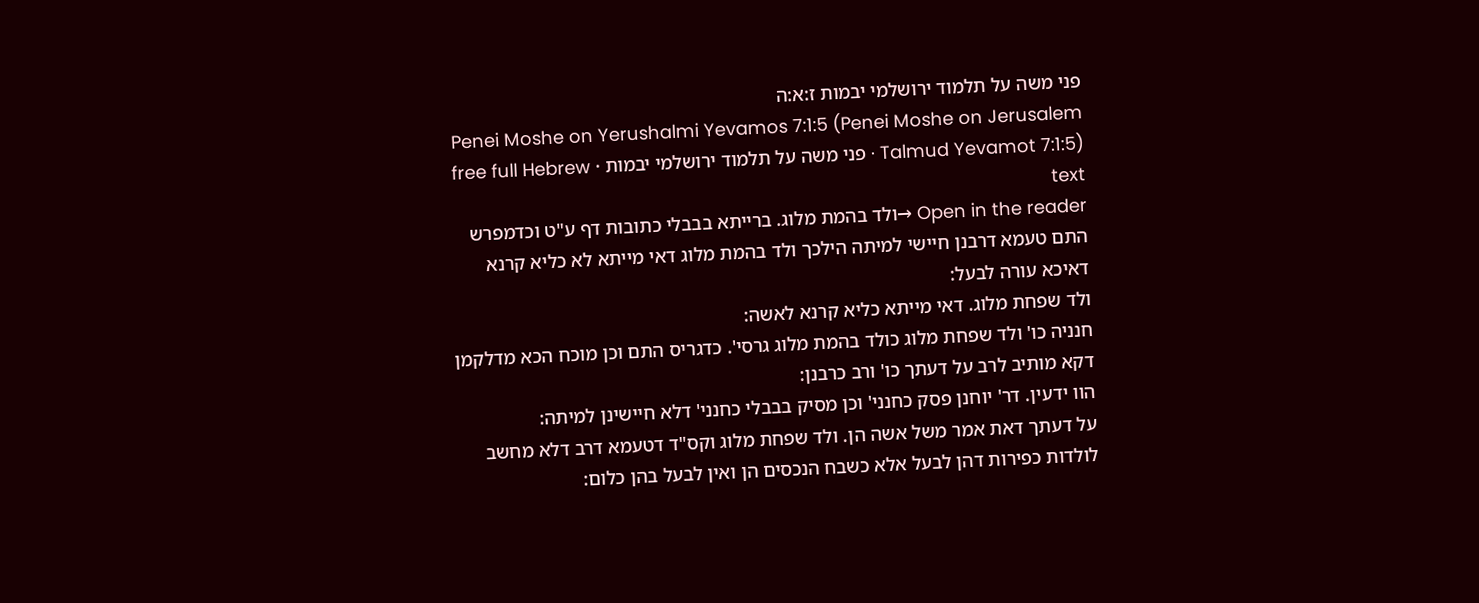פני משה על תלמוד ירושלמי יבמות ז:א:ה
Penei Moshe on Yerushalmi Yevamos 7:1:5 (Penei Moshe on Jerusalem Talmud Yevamot 7:1:5) · פני משה על תלמוד ירושלמי יבמות · free full Hebrew text
Open in the reader →ולד בהמת מלוג. ברייתא בבבלי כתובות דף ע"ט וכדמפרש התם טעמא דרבנן חיישי למיתה הילכך ולד בהמת מלוג דאי מייתא לא כליא קרנא דאיכא עורה לבעל:
ולד שפחת מלוג. דאי מייתא כליא קרנא לאשה:
חנניה כו' ולד שפחת מלוג כולד בהמת מלוג גרסי'. כדגריס התם וכן מוכח הכא מדלקמן דקא מותיב לרב על דעתך כו' ורב כרבנן:
הוו ידעין. דר' יוחנן פסק כחנני' וכן מסיק בבבלי כחנני' דלא חיישינן למיתה:
על דעתך דאת אמר משל אשה הן. ולד שפחת מלוג וקס"ד דטעמא דרב דלא מחשב לולדות כפירות דהן לבעל אלא כשבח הנכסים הן ואין לבעל בהן כלום: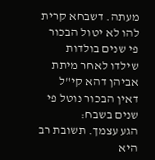מעתה. דשבחא קרית להו לא יטול הבכור פי שנים בולדות שילדו לאחר מיתת אביהן דהא קי"ל דאין הבכור נוטל פי שנים בשבח:
הגע עצמך. תשובת רב היא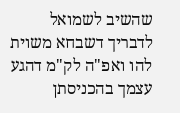שהשיב לשמואל לדבריך דשבחא משוית להו ואפ"ה לק"מ דהגע עצמך בהכניסתן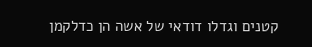קטנים וגדלו דודאי של אשה הן כדלקמן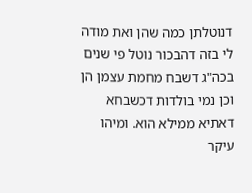דנוטלתן כמה שהן ואת מודה לי בזה דהבכור נוטל פי שנים בכה"ג דשבח מחמת עצמן הן וכן נמי בולדות דכשבחא דאתיא ממילא הוא. ומיהו עיקר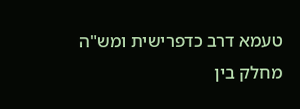טעמא דרב כדפרישית ומש"ה מחלק בין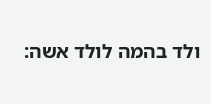ולד בהמה לולד אשה: